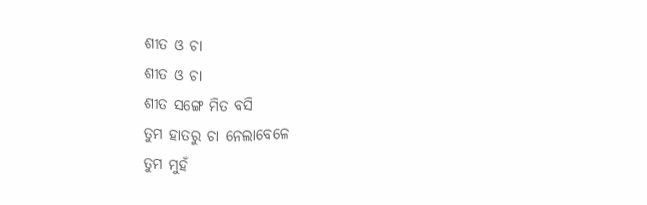ଶୀତ ଓ ଚା
ଶୀତ ଓ ଚା
ଶୀତ ସଙ୍ଗେ ମିତ ବସି
ତୁମ ହାତରୁ ଚା ନେଲାବେଳେ
ତୁମ ମୁହଁ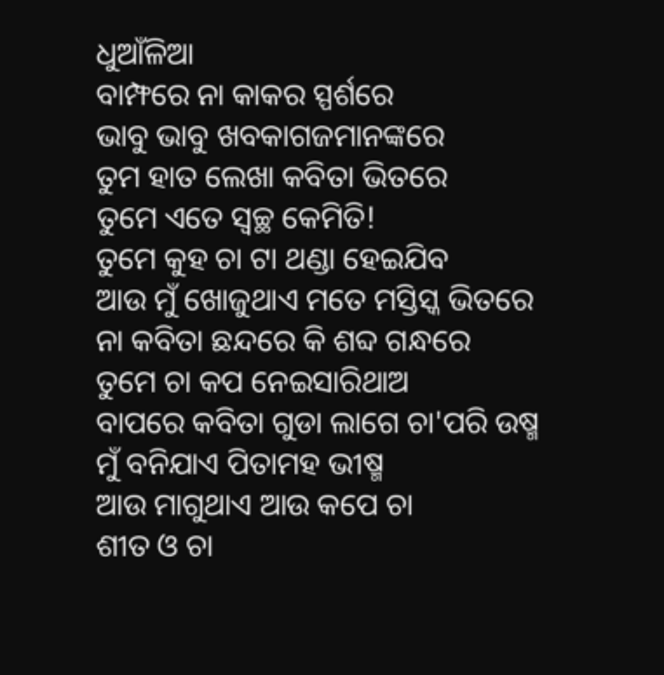ଧୁଆଁଳିଆ
ବାମ୍ଫରେ ନା କାକର ସ୍ପର୍ଶରେ
ଭାବୁ ଭାବୁ ଖବକାଗଜମାନଙ୍କରେ
ତୁମ ହାତ ଲେଖା କବିତା ଭିତରେ
ତୁମେ ଏତେ ସ୍ଵଚ୍ଛ କେମିତି!
ତୁମେ କୁହ ଚା ଟା ଥଣ୍ଡା ହେଇଯିବ
ଆଉ ମୁଁ ଖୋଜୁଥାଏ ମତେ ମସ୍ତିସ୍କ ଭିତରେ
ନା କବିତା ଛନ୍ଦରେ କି ଶବ୍ଦ ଗନ୍ଧରେ
ତୁମେ ଚା କପ ନେଇସାରିଥାଅ
ବାପରେ କବିତା ଗୁଡା ଲାଗେ ଚା'ପରି ଉଷ୍ମ
ମୁଁ ବନିଯାଏ ପିତାମହ ଭୀଷ୍ମ
ଆଉ ମାଗୁଥାଏ ଆଉ କପେ ଚା
ଶୀତ ଓ ଚା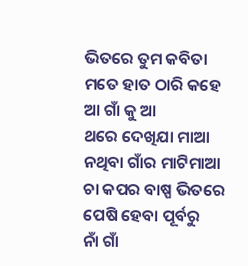ଭିତରେ ତୁମ କବିତା
ମତେ ହାତ ଠାରି କହେ ଆ ଗାଁ କୁ ଆ
ଥରେ ଦେଖିଯା ମାଆ ନଥିବା ଗାଁର ମାଟିମାଆ
ଚା କପର ବାଷ୍ପ ଭିତରେ ପେଷି ହେବା ପୂର୍ବରୁ
ନାଁ ଗାଁ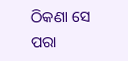ଠିକଣା ସେ ପରା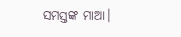ସମସ୍ତଙ୍କ ମାଆ।